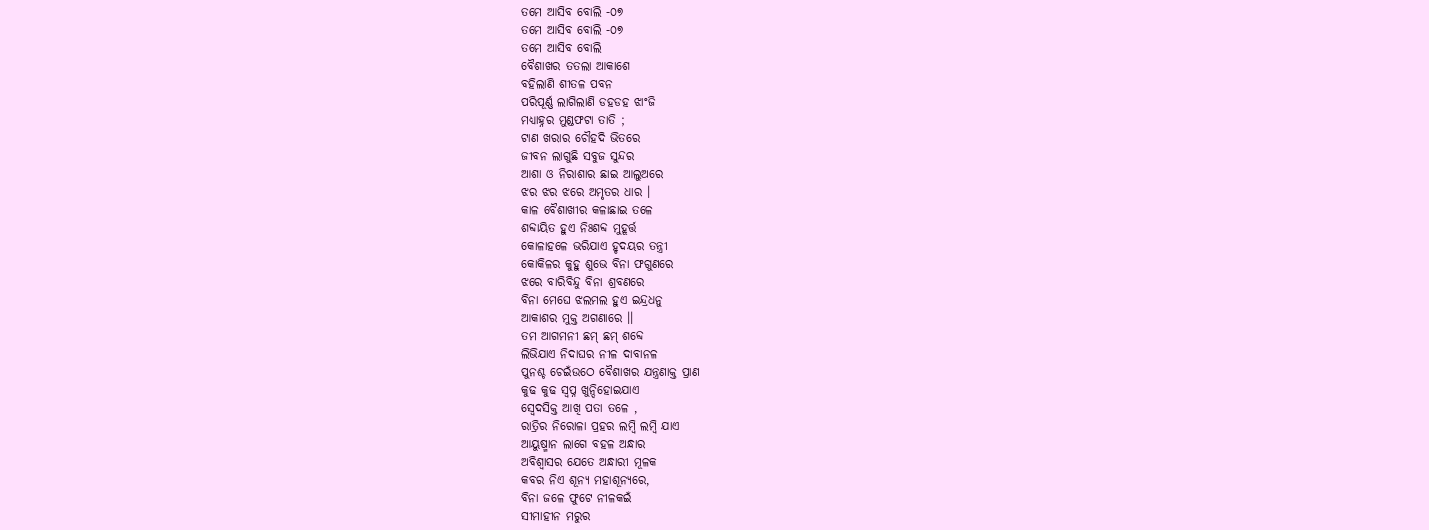ତମେ ଆସିବ ବୋଲି -୦୭
ତମେ ଆସିବ ବୋଲି -୦୭
ତମେ ଆସିବ ବୋଲି
ବୈଶାଖର ତତଲା ଆକାଶେ
ବହିଲାଣି ଶୀତଳ ପବନ
ପରିପୂର୍ଣ୍ଣ ଲାଗିଲାଣି ଡହଡହ ଝାଂଜି
ମଧ୍ୟାହ୍ନର ମୁଣ୍ଡଫଟା ତାତି ;
ଟାଣ ଖରାର ଚୌହଦି ଭିତରେ
ଜୀବନ ଲାଗୁଛି ସବୁଜ ସୁନ୍ଦର
ଆଶା ଓ ନିରାଶାର ଛାଇ ଆଲୁଅରେ
ଝର ଝର ଝରେ ଅମୃତର ଧାର ।
କାଳ ବୈଶାଖୀର କଳାଛାଇ ତଳେ
ଶବ୍ଦାୟିତ ହୁଏ ନିଃଶବ୍ଦ ମୁହୂର୍ତ୍ତ
କୋଳାହଳେ ଭରିଯାଏ ହୃଦୟର ତନ୍ତ୍ରୀ
କୋକିଳର କୁହୁ ଶୁଭେ ବିନା ଫଗୁଣରେ
ଝରେ ବାରିବିନ୍ଦୁ ବିନା ଶ୍ରବଣରେ
ବିନା ମେଘେ ଝଲମଲ ହୁଏ ଇନ୍ଦ୍ରଧନୁ
ଆକାଶର ମୁକ୍ତ ଅଗଣାରେ ।।
ତମ ଆଗମନୀ ଛମ୍ ଛମ୍ ଶବ୍ଦେ
ଲିଭିଯାଏ ନିଦାଘର ନୀଳ ଦାବାନଳ
ପୁନଶ୍ଚ ଚେଇଁଉଠେ ବୈଶାଖର ଯନ୍ତ୍ରଣାକ୍ତ ପ୍ରାଣ
କୁଢ କୁଢ ସ୍ବପ୍ନ ଖୁନ୍ଦିହୋଇଯାଏ
ସ୍ବେଦସିକ୍ତ ଆଖି ପତା ତଳେ ,
ରାତ୍ରିର ନିରୋଳା ପ୍ରହର ଲମ୍ବି ଲମ୍ବି ଯାଏ
ଆୟୁଷ୍ମାନ ଲାଗେ ବହଳ ଅନ୍ଧାର
ଅବିଶ୍ବାସର ଯେତେ ଅନ୍ଧାରୀ ମୂଳକ
କବର ନିଏ ଶୂନ୍ୟ ମହାଶୂନ୍ୟରେ,
ବିନା ଜଳେ ଫୁଟେ ନୀଳକଇଁ
ସୀମାହୀନ ମରୁର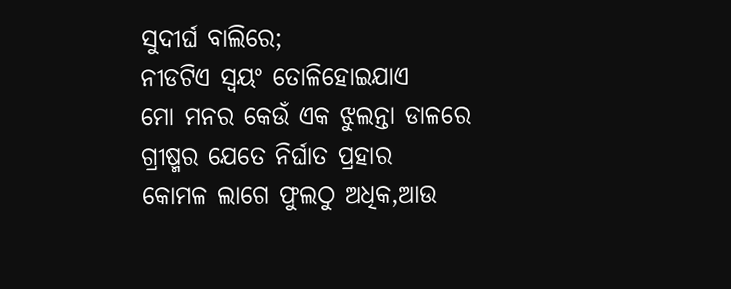ସୁଦୀର୍ଘ ବାଲିରେ;
ନୀଡଟିଏ ସ୍ବୟଂ ତୋଳିହୋଇଯାଏ
ମୋ ମନର କେଉଁ ଏକ ଝୁଲନ୍ତା ଡାଳରେ
ଗ୍ରୀଷ୍ମର ଯେତେ ନିର୍ଘାତ ପ୍ରହାର
କୋମଳ ଲାଗେ ଫୁଲଠୁ ଅଧିକ,ଆଉ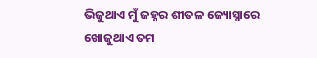ଭିଜୁଥାଏ ମୁଁ ଜହ୍ନର ଶୀତଳ ଜ୍ୟୋସ୍ନାରେ
ଖୋଜୁଥାଏ ତମ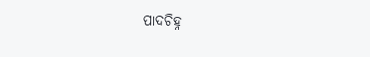ପାଦଚିହ୍ନ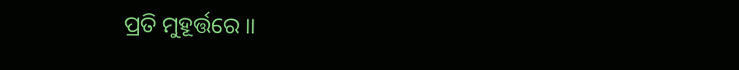ପ୍ରତି ମୁହୂର୍ତ୍ତରେ ।।